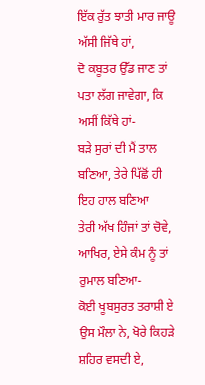ਇੱਕ ਰੁੱਤ ਝਾਤੀ ਮਾਰ ਜਾਊ ਅੱਸੀ ਜਿੱਥੇ ਹਾਂ,
ਦੋ ਕਬੂਤਰ ਉੱਡ ਜਾਣ ਤਾਂ ਪਤਾ ਲੱਗ ਜਾਵੇਗਾ, ਕਿ ਅਸੀਂ ਕਿੱਥੇ ਹਾਂ-
ਬੜੇ ਸੁਰਾਂ ਦੀ ਮੈਂ ਤਾਲ ਬਣਿਆ, ਤੇਰੇ ਪਿੱਛੋਂ ਹੀ ਇਹ ਹਾਲ ਬਣਿਆ
ਤੇਰੀ ਅੱਖ ਹਿੰਜਾਂ ਤਾਂ ਚੋਵੇ, ਆਖਿਰ, ਏਸੇ ਕੰਮ ਨੂੰ ਤਾਂ ਰੁਮਾਲ ਬਣਿਆ-
ਕੋਈ ਖੂਬਸੁਰਤ ਤਰਾਸ਼ੀ ਏ ਉਸ ਮੌਲਾ ਨੇ, ਖੋਰੇ ਕਿਹੜੇ ਸ਼ਹਿਰ ਵਸਦੀ ਏ,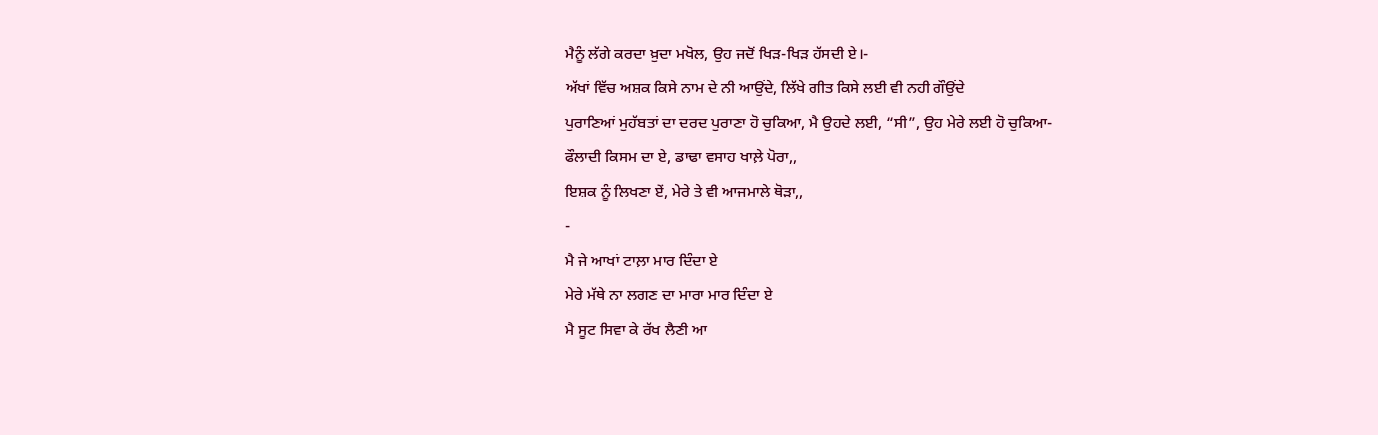ਮੈਨੂੰ ਲੱਗੇ ਕਰਦਾ ਖ਼ੁਦਾ ਮਖੋਲ, ਉਹ ਜਦੋਂ ਖਿੜ-ਖਿੜ ਹੱਸਦੀ ਏ।-
ਅੱਖਾਂ ਵਿੱਚ ਅਸ਼ਕ ਕਿਸੇ ਨਾਮ ਦੇ ਨੀ ਆਉਂਦੇ, ਲਿੱਖੇ ਗੀਤ ਕਿਸੇ ਲਈ ਵੀ ਨਹੀ ਗੌਉਂਦੇ
ਪੁਰਾਣਿਆਂ ਮੁਹੱਬਤਾਂ ਦਾ ਦਰਦ ਪੁਰਾਣਾ ਹੋ ਚੁਕਿਆ, ਮੈ ਉਹਦੇ ਲਈ, “ਸੀ”, ਉਹ ਮੇਰੇ ਲਈ ਹੋ ਚੁਕਿਆ-
ਫੌਲਾਦੀ ਕਿਸਮ ਦਾ ਏ, ਡਾਢਾ ਵਸਾਹ ਖਾਲ਼ੇ ਪੋਰਾ,,
ਇਸ਼ਕ ਨੂੰ ਲਿਖਣਾ ਏਂ, ਮੇਰੇ ਤੇ ਵੀ ਆਜਮਾਲੇ ਥੋੜਾ,,
-
ਮੈ ਜੇ ਆਖਾਂ ਟਾਲ਼ਾ ਮਾਰ ਦਿੰਦਾ ਏ
ਮੇਰੇ ਮੱਥੇ ਨਾ ਲਗਣ ਦਾ ਮਾਰਾ ਮਾਰ ਦਿੰਦਾ ਏ
ਮੈ ਸੂਟ ਸਿਵਾ ਕੇ ਰੱਖ ਲੈਣੀ ਆ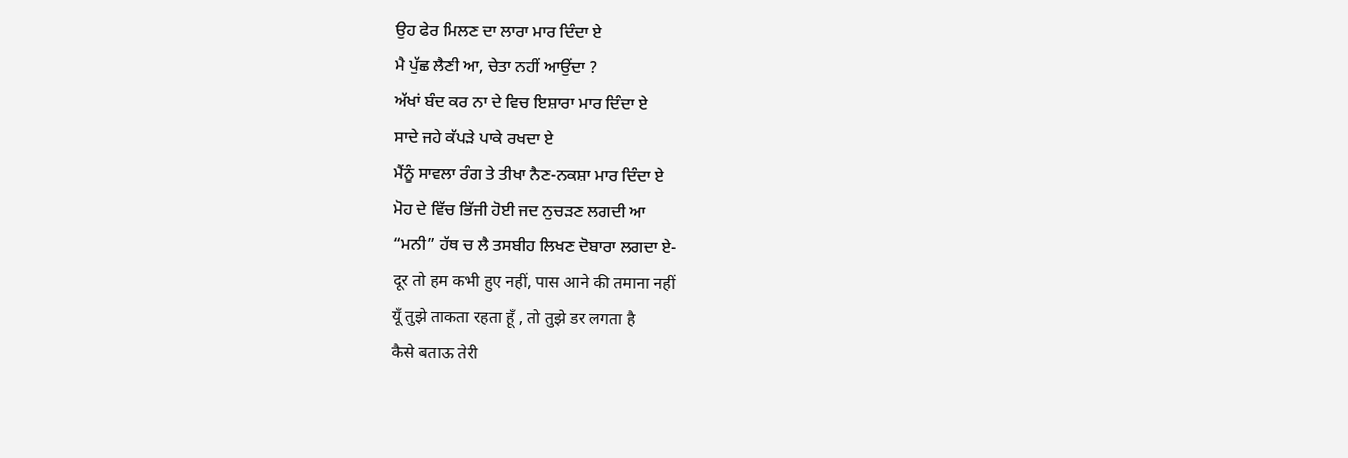ਉਹ ਫੇਰ ਮਿਲਣ ਦਾ ਲਾਰਾ ਮਾਰ ਦਿੰਦਾ ਏ
ਮੈ ਪੁੱਛ ਲੈਣੀ ਆ, ਚੇਤਾ ਨਹੀਂ ਆਉਂਦਾ ?
ਅੱਖਾਂ ਬੰਦ ਕਰ ਨਾ ਦੇ ਵਿਚ ਇਸ਼ਾਰਾ ਮਾਰ ਦਿੰਦਾ ਏ
ਸਾਦੇ ਜਹੇ ਕੱਪੜੇ ਪਾਕੇ ਰਖਦਾ ਏ
ਮੈਂਨੂੰ ਸਾਵਲਾ ਰੰਗ ਤੇ ਤੀਖਾ ਨੈਣ-ਨਕਸ਼ਾ ਮਾਰ ਦਿੰਦਾ ਏ
ਮੋਹ ਦੇ ਵਿੱਚ ਭਿੱਜੀ ਹੋਈ ਜਦ ਨੁਚੜਣ ਲਗਦੀ ਆ
“ਮਨੀ” ਹੱਥ ਚ ਲੈ ਤਸਬੀਹ ਲਿਖਣ ਦੋਬਾਰਾ ਲਗਦਾ ਏ-
दूर तो हम कभी हुए नहीं, पास आने की तमाना नहीं
यूँ तुझे ताकता रहता हूँ , तो तुझे डर लगता है
कैसे बताऊ तेरी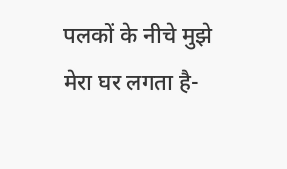पलकों के नीचे मुझे मेरा घर लगता है-